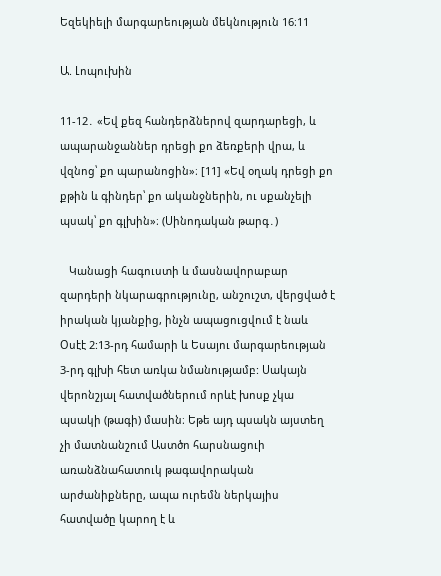Եզեկիելի մարգարեության մեկնություն 16։11

Ա. Լոպուխին

11-12․ «Եվ քեզ հանդերձներով զարդարեցի, և ապարանջաններ դրեցի քո ձեռքերի վրա, և վզնոց՝ քո պարանոցին»։ [11] «Եվ օղակ դրեցի քո քթին և գինդեր՝ քո ականջներին, ու սքանչելի պսակ՝ քո գլխին»։ (Սինոդական թարգ․)

   Կանացի հագուստի և մասնավորաբար զարդերի նկարագրությունը, անշուշտ, վերցված է իրական կյանքից, ինչն ապացուցվում է նաև Օսէէ 2:13-րդ համարի և Եսայու մարգարեության 3-րդ գլխի հետ առկա նմանությամբ: Սակայն վերոնշյալ հատվածներում որևէ խոսք չկա պսակի (թագի) մասին։ Եթե այդ պսակն այստեղ չի մատնանշում Աստծո հարսնացուի առանձնահատուկ թագավորական արժանիքները, ապա ուրեմն ներկայիս հատվածը կարող է և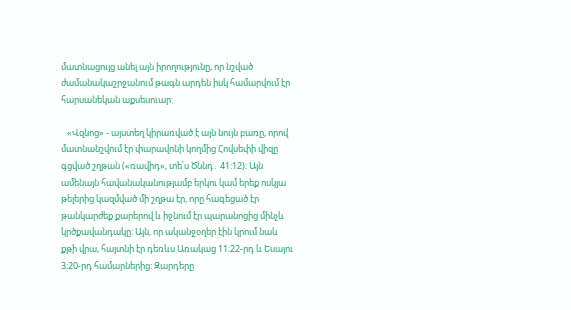մատնացույց անել այն իրողությունը, որ նշված ժամանակաշրջանում թագն արդեն իսկ համարվում էր հարսանեկան աքսեսուար:

   «Վզնոց» - այստեղ կիրառված է այն նույն բառը, որով մատնանշվում էր փարավոնի կողմից Հովսեփի վիզը գցված շղթան («ռավիդ», տե՛ս Ծննդ․ 41:12)։ Այն ամենայն հավանականությամբ երկու կամ երեք ոսկյա թելերից կազմված մի շղթա էր, որը հագեցած էր թանկարժեք քարերով և իջնում էր պարանոցից մինչև կրծքավանդակը։ Այն, որ ականջօղեր էին կրում նաև քթի վրա, հայտնի էր դեռևս Առակաց 11։22-րդ և Եսայու 3։20-րդ համարներից։ Զարդերը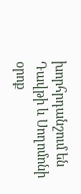խորհրդանշում են Դավթի և Սողոմոնի օրոք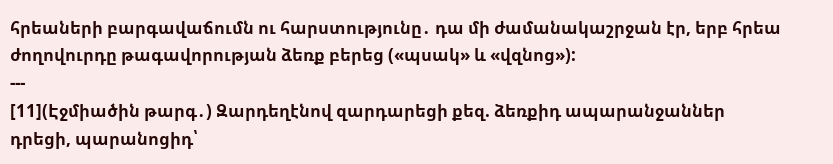հրեաների բարգավաճումն ու հարստությունը․ դա մի ժամանակաշրջան էր, երբ հրեա ժողովուրդը թագավորության ձեռք բերեց («պսակ» և «վզնոց»):
---
[11](Էջմիածին թարգ․) Զարդեղէնով զարդարեցի քեզ. ձեռքիդ ապարանջաններ դրեցի, պարանոցիդ՝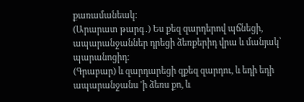քառամանեակ:
(Արարատ թարգ․) Ես քեզ զարդերով պճնեցի, ապարանջաններ դրեցի ձեռքերիդ վրա և մանյակ՝ պարանոցիդ։
(Գրաբար) և զարդարեցի զքեզ զարդու, և եդի եդի ապարանջանս 'ի ձեռս քո, և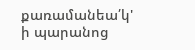քառամանեա՛կ' ի պարանոց